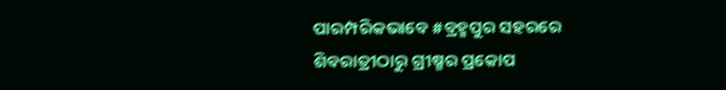ପାରମ୍ପରିକଭାବେ #ବ୍ରହ୍ମପୁର ସହରରେ
ଶିବରାତ୍ରୀଠାରୁ ଗ୍ରୀଷ୍ମର ପ୍ରକୋପ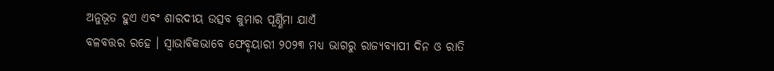ଅନୁଭୂତ ହୁଏ ଏବଂ ଶାରଦୀୟ ଉତ୍ସବ କୁମାର ପୂର୍ଣ୍ଣିମା ଯାଏଁ
ବଳବତ୍ତର ରହେ । ସ୍ୱାଭାବିକଭାବେ ଫେବୃୟାରୀ ୨୦୨୩ ମଧ୍ୟ ଭାଗରୁ ରାଜ୍ୟବ୍ୟାପୀ ଦିନ ଓ ରାତି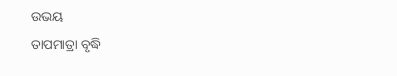ଉଭୟ
ତାପମାତ୍ରା ବୃଦ୍ଧି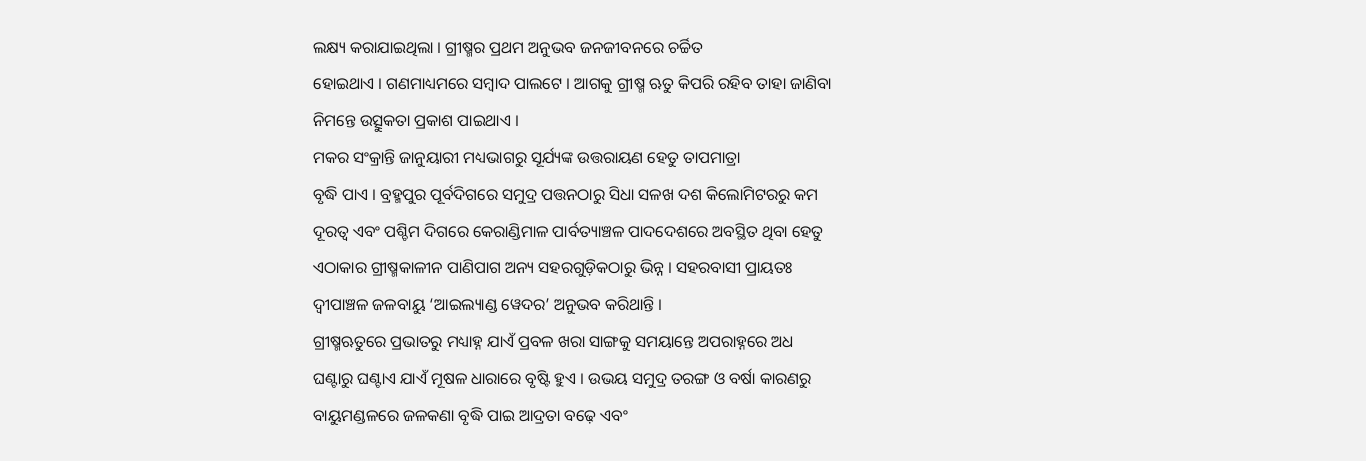ଲକ୍ଷ୍ୟ କରାଯାଇଥିଲା । ଗ୍ରୀଷ୍ମର ପ୍ରଥମ ଅନୁଭବ ଜନଜୀବନରେ ଚର୍ଚ୍ଚିତ
ହୋଇଥାଏ । ଗଣମାଧ୍ୟମରେ ସମ୍ୱାଦ ପାଲଟେ । ଆଗକୁ ଗ୍ରୀଷ୍ମ ଋତୁ କିପରି ରହିବ ତାହା ଜାଣିବା
ନିମନ୍ତେ ଉତ୍ସୁକତା ପ୍ରକାଶ ପାଇଥାଏ ।
ମକର ସଂକ୍ରାନ୍ତି ଜାନୁୟାରୀ ମଧ୍ୟଭାଗରୁ ସୂର୍ଯ୍ୟଙ୍କ ଉତ୍ତରାୟଣ ହେତୁ ତାପମାତ୍ରା
ବୃଦ୍ଧି ପାଏ । ବ୍ରହ୍ମପୁର ପୂର୍ବଦିଗରେ ସମୁଦ୍ର ପତ୍ତନଠାରୁ ସିଧା ସଳଖ ଦଶ କିଲୋମିଟରରୁ କମ
ଦୂରତ୍ୱ ଏବଂ ପଶ୍ଚିମ ଦିଗରେ କେରାଣ୍ଡିମାଳ ପାର୍ବତ୍ୟାଞ୍ଚଳ ପାଦଦେଶରେ ଅବସ୍ଥିତ ଥିବା ହେତୁ
ଏଠାକାର ଗ୍ରୀଷ୍ମକାଳୀନ ପାଣିପାଗ ଅନ୍ୟ ସହରଗୁଡ଼ିକଠାରୁ ଭିନ୍ନ । ସହରବାସୀ ପ୍ରାୟତଃ
ଦ୍ୱୀପାଞ୍ଚଳ ଜଳବାୟୁ ‘ଆଇଲ୍ୟାଣ୍ଡ ୱେଦର’ ଅନୁଭବ କରିଥାନ୍ତି ।
ଗ୍ରୀଷ୍ମଋତୁରେ ପ୍ରଭାତରୁ ମଧ୍ୟାହ୍ନ ଯାଏଁ ପ୍ରବଳ ଖରା ସାଙ୍ଗକୁ ସମୟାନ୍ତେ ଅପରାହ୍ନରେ ଅଧ
ଘଣ୍ଟାରୁ ଘଣ୍ଟାଏ ଯାଏଁ ମୂଷଳ ଧାରାରେ ବୃଷ୍ଟି ହୁଏ । ଉଭୟ ସମୁଦ୍ର ତରଙ୍ଗ ଓ ବର୍ଷା କାରଣରୁ
ବାୟୁମଣ୍ଡଳରେ ଜଳକଣା ବୃଦ୍ଧି ପାଇ ଆଦ୍ରତା ବଢ଼େ ଏବଂ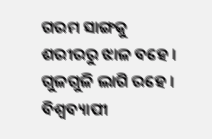ଗରମ ସାଙ୍ଗକୁ ଶରୀରରୁ ଝାଳ ବହେ ।
ଗୁଳଗୁଳି ଲାଗି ରହେ ।
ବିଶ୍ୱବ୍ୟାପୀ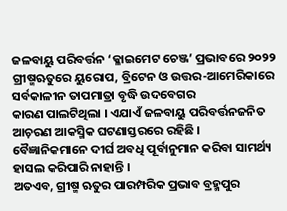ଜଳବାୟୁ ପରିବର୍ତ୍ତନ ‘କ୍ଳାଇମେଟ ଚେଞ୍ଜ’ ପ୍ରଭାବରେ ୨୦୨୨
ଗ୍ରୀଷ୍ମଋତୁରେ ୟୁରୋପ, ବ୍ରିଟେନ ଓ ଉତ୍ତର-ଆମେରିକାରେ ସର୍ବକାଳୀନ ତାପମାତ୍ରା ବୃଦ୍ଧି ଉଦବେଗର
କାରଣ ପାଲଟିଥିଲା । ଏଯାଏଁ ଜଳବାୟୁ ପରିବର୍ତ୍ତନଜନିତ ଆଚ଼ରଣ ଆକସ୍ମିକ ଘଟଣାସ୍ତରରେ ରହିଛି ।
ବୈଜ୍ଞାନିକମାନେ ଦୀର୍ଘ ଅବଧି ପୂର୍ବାନୁମାନ କରିବା ସାମର୍ଥ୍ୟ ହାସଲ କରିପାରି ନାହାନ୍ତି ।
ଅତଏବ, ଗ୍ରୀଷ୍ମ ଋତୁର ପାରମ୍ପରିକ ପ୍ରଭାବ ବ୍ରହ୍ମପୁର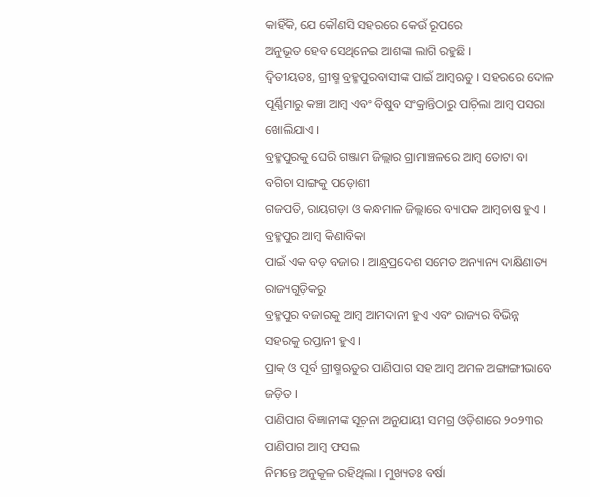କାହିଁକି, ଯେ କୌଣସି ସହରରେ କେଉଁ ରୂପରେ
ଅନୁଭୂତ ହେବ ସେଥିନେଇ ଆଶଙ୍କା ଲାଗି ରହୁଛି ।
ଦ୍ୱିତୀୟତଃ, ଗ୍ରୀଷ୍ମ ବ୍ରହ୍ମପୁରବାସୀଙ୍କ ପାଇଁ ଆମ୍ୱଋତୁ । ସହରରେ ଦୋଳ
ପୂର୍ଣ୍ଣିମାରୁ କଞ୍ଚା ଆମ୍ୱ ଏବଂ ବିଷୁବ ସଂକ୍ରାନ୍ତିଠାରୁ ପାଚ଼ିଲା ଆମ୍ୱ ପସରା ଖୋଲିଯାଏ ।
ବ୍ରହ୍ମପୁରକୁ ଘେରି ଗଞ୍ଜାମ ଜିଲ୍ଲାର ଗ୍ରାମାଞ୍ଚଳରେ ଆମ୍ୱ ତୋଟା ବା ବଗିଚା ସାଙ୍ଗକୁ ପଡ଼ୋଶୀ
ଗଜପତି, ରାୟଗଡ଼ା ଓ କନ୍ଧମାଳ ଜିଲ୍ଲାରେ ବ୍ୟାପକ ଆମ୍ୱଚାଷ ହୁଏ । ବ୍ରହ୍ମପୁର ଆମ୍ୱ କିଣାବିକା
ପାଇଁ ଏକ ବଡ଼ ବଜାର । ଆନ୍ଧ୍ରପ୍ରଦେଶ ସମେତ ଅନ୍ୟାନ୍ୟ ଦାକ୍ଷିଣାତ୍ୟ ରାଜ୍ୟଗୁଡ଼ିକରୁ
ବ୍ରହ୍ମପୁର ବଜାରକୁ ଆମ୍ୱ ଆମଦାନୀ ହୁଏ ଏବଂ ରାଜ୍ୟର ବିଭିନ୍ନ ସହରକୁ ରପ୍ତାନୀ ହୁଏ ।
ପ୍ରାକ୍ ଓ ପୂର୍ବ ଗ୍ରୀଷ୍ମଋତୁର ପାଣିପାଗ ସହ ଆମ୍ୱ ଅମଳ ଅଙ୍ଗାଙ୍ଗୀଭାବେ ଜଡ଼ିତ ।
ପାଣିପାଗ ବିଜ୍ଞାନୀଙ୍କ ସୂଚ଼ନା ଅନୁଯାୟୀ ସମଗ୍ର ଓଡ଼ିଶାରେ ୨୦୨୩ର ପାଣିପାଗ ଆମ୍ୱ ଫସଲ
ନିମନ୍ତେ ଅନୁକୂଳ ରହିଥିଲା । ମୁଖ୍ୟତଃ ବର୍ଷା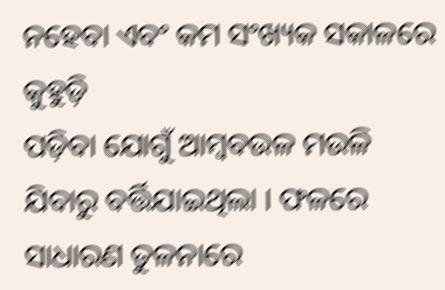ନହେବା ଏବଂ କମ ସଂଖ୍ୟକ ସକାଳରେ କୁହୁଡ଼ି
ପଡ଼ିବା ଯୋଗୁଁ ଆମ୍ୱବଉଳ ମଉଳି ଯିବାରୁ ବର୍ତ୍ତିଯାଇଥିଲା । ଫଳରେ ସାଧାରଣ ତୁଳନାରେ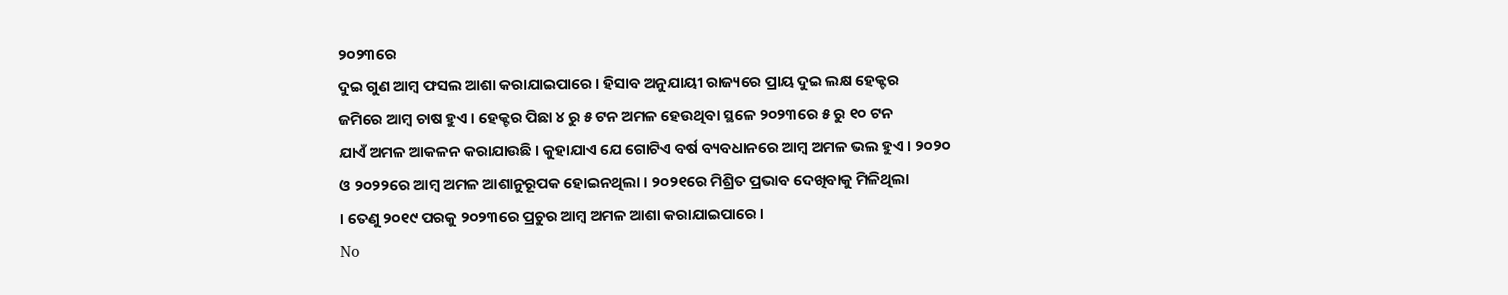୨୦୨୩ରେ
ଦୁଇ ଗୁଣ ଆମ୍ୱ ଫସଲ ଆଶା କରାଯାଇପାରେ । ହିସାବ ଅନୁଯାୟୀ ରାଜ୍ୟରେ ପ୍ରାୟ ଦୁଇ ଲକ୍ଷ ହେକ୍ଟର
ଜମିରେ ଆମ୍ୱ ଚାଷ ହୁଏ । ହେକ୍ଟର ପିଛା ୪ ରୁ ୫ ଟନ ଅମଳ ହେଉଥିବା ସ୍ଥଳେ ୨୦୨୩ରେ ୫ ରୁ ୧୦ ଟନ
ଯାଏଁ ଅମଳ ଆକଳନ କରାଯାଉଛି । କୁହାଯାଏ ଯେ ଗୋଟିଏ ବର୍ଷ ବ୍ୟବଧାନରେ ଆମ୍ୱ ଅମଳ ଭଲ ହୁଏ । ୨୦୨୦
ଓ ୨୦୨୨ରେ ଆମ୍ୱ ଅମଳ ଆଶାନୁରୂପକ ହୋଇନଥିଲା । ୨୦୨୧ରେ ମିଶ୍ରିତ ପ୍ରଭାବ ଦେଖିବାକୁ ମିଳିଥିଲା
। ତେଣୁ ୨୦୧୯ ପରକୁ ୨୦୨୩ରେ ପ୍ରଚୁର ଆମ୍ୱ ଅମଳ ଆଶା କରାଯାଇପାରେ ।
No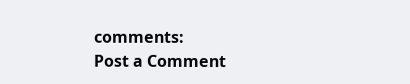comments:
Post a Comment